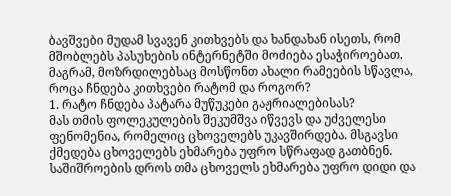ბავშვები მუდამ სვავენ კითხვებს და ხანდახან ისეთს, რომ მშობლებს პასუხების ინტერნეტში მოძიება ესაჭიროებათ. მაგრამ, მოზრდილებსაც მოსწონთ ახალი რამეების სწავლა, როცა ჩნდება კითხვები რატომ და როგორ?
1. რატო ჩნდება პატარა მუწუკები გაჟრიალებისას?
მას თმის ფოლეკულების შეკუმშვა იწვევს და უძველესი ფენომენია, რომელიც ცხოველებს უკავშირდება. მსგავსი ქმედება ცხოველებს ეხმარება უფრო სწრაფად გათბნენ. საშიშროების დროს თმა ცხოველს ეხმარება უფრო დიდი და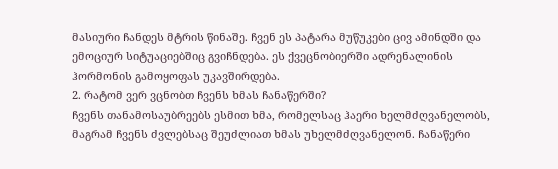მასიური ჩანდეს მტრის წინაშე. ჩვენ ეს პატარა მუწუკები ცივ ამინდში და ემოციურ სიტუაციებშიც გვიჩნდება. ეს ქვეცნობიერში ადრენალინის ჰორმონის გამოყოფას უკავშირდება.
2. რატომ ვერ ვცნობთ ჩვენს ხმას ჩანაწერში?
ჩვენს თანამოსაუბრეებს ესმით ხმა, რომელსაც ჰაერი ხელმძღვანელობს, მაგრამ ჩვენს ძვლებსაც შეუძლიათ ხმას უხელმძღვანელონ. ჩანაწერი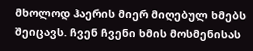მხოლოდ ჰაერის მიერ მიღებულ ხმებს შეიცავს. ჩვენ ჩვენი ხმის მოსმენისას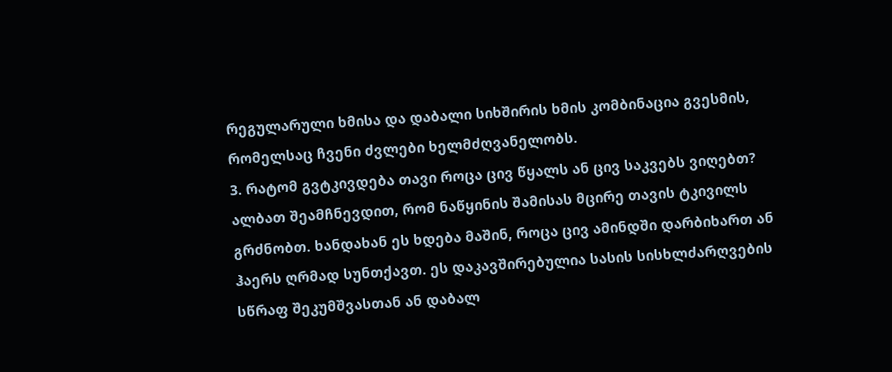რეგულარული ხმისა და დაბალი სიხშირის ხმის კომბინაცია გვესმის, რომელსაც ჩვენი ძვლები ხელმძღვანელობს.
3. რატომ გვტკივდება თავი როცა ცივ წყალს ან ცივ საკვებს ვიღებთ?
ალბათ შეამჩნევდით, რომ ნაწყინის შამისას მცირე თავის ტკივილს გრძნობთ. ხანდახან ეს ხდება მაშინ, როცა ცივ ამინდში დარბიხართ ან ჰაერს ღრმად სუნთქავთ. ეს დაკავშირებულია სასის სისხლძარღვების სწრაფ შეკუმშვასთან ან დაბალ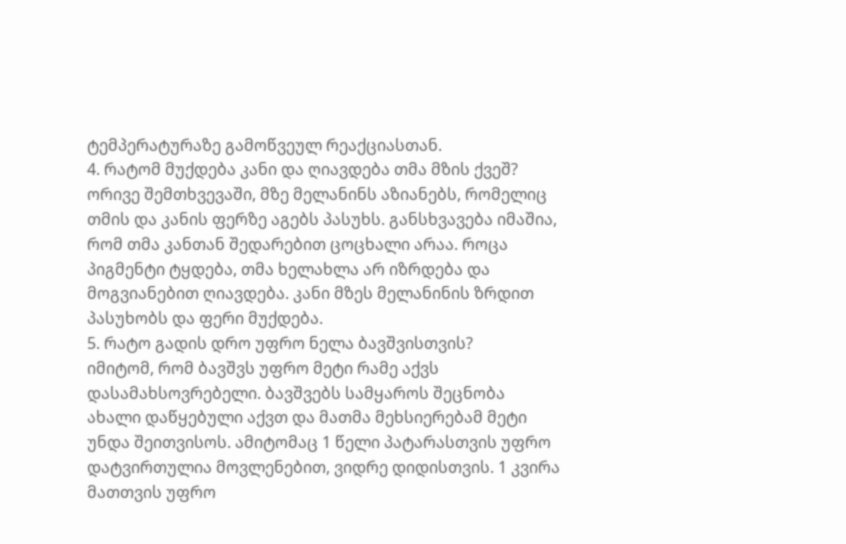ტემპერატურაზე გამოწვეულ რეაქციასთან.
4. რატომ მუქდება კანი და ღიავდება თმა მზის ქვეშ?
ორივე შემთხვევაში, მზე მელანინს აზიანებს, რომელიც თმის და კანის ფერზე აგებს პასუხს. განსხვავება იმაშია, რომ თმა კანთან შედარებით ცოცხალი არაა. როცა პიგმენტი ტყდება, თმა ხელახლა არ იზრდება და მოგვიანებით ღიავდება. კანი მზეს მელანინის ზრდით პასუხობს და ფერი მუქდება.
5. რატო გადის დრო უფრო ნელა ბავშვისთვის?
იმიტომ, რომ ბავშვს უფრო მეტი რამე აქვს დასამახსოვრებელი. ბავშვებს სამყაროს შეცნობა ახალი დაწყებული აქვთ და მათმა მეხსიერებამ მეტი უნდა შეითვისოს. ამიტომაც 1 წელი პატარასთვის უფრო დატვირთულია მოვლენებით, ვიდრე დიდისთვის. 1 კვირა მათთვის უფრო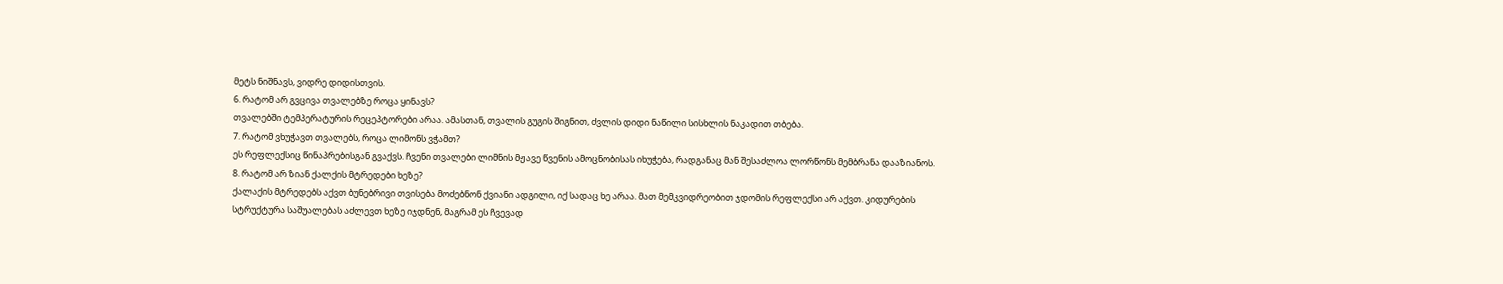მეტს ნიშნავს, ვიდრე დიდისთვის.
6. რატომ არ გვცივა თვალებზე როცა ყინავს?
თვალებში ტემპერატურის რეცეპტორები არაა. ამასთან, თვალის გუგის შიგნით, ძვლის დიდი ნაწილი სისხლის ნაკადით თბება.
7. რატომ ვხუჭავთ თვალებს, როცა ლიმონს ვჭამთ?
ეს რეფლექსიც წინაპრებისგან გვაქვს. ჩვენი თვალები ლიმნის მჟავე წვენის ამოცნობისას იხუჭება, რადგანაც მან შესაძლოა ლორწონს მემბრანა დააზიანოს.
8. რატომ არ ზიან ქალქის მტრედები ხეზე?
ქალაქის მტრედებს აქვთ ბუნებრივი თვისება მოძებნონ ქვიანი ადგილი, იქ სადაც ხე არაა. მათ მემკვიდრეობით ჯდომის რეფლექსი არ აქვთ. კიდურების სტრუქტურა საშუალებას აძლევთ ხეზე იჯდნენ, მაგრამ ეს ჩვევად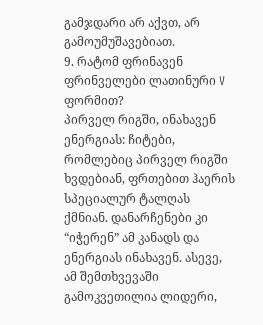გამჯდარი არ აქვთ, არ გამოუმუშავებიათ.
9. რატომ ფრინავენ ფრინველები ლათინური V ფორმით?
პირველ რიგში, ინახავენ ენერგიას: ჩიტები, რომლებიც პირველ რიგში ხვდებიან, ფრთებით ჰაერის სპეციალურ ტალღას ქმნიან. დანარჩენები კი “იჭერენ” ამ კანადს და ენერგიას ინახავენ. ასევე, ამ შემთხვევაში გამოკვეთილია ლიდერი,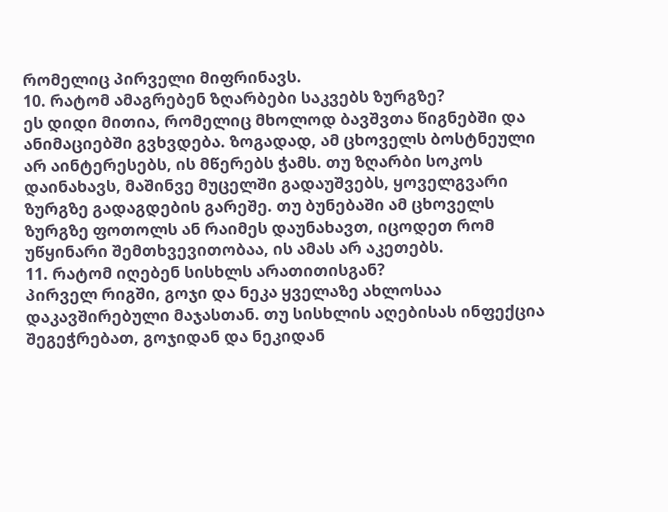რომელიც პირველი მიფრინავს.
10. რატომ ამაგრებენ ზღარბები საკვებს ზურგზე?
ეს დიდი მითია, რომელიც მხოლოდ ბავშვთა წიგნებში და ანიმაციებში გვხვდება. ზოგადად, ამ ცხოველს ბოსტნეული არ აინტერესებს, ის მწერებს ჭამს. თუ ზღარბი სოკოს დაინახავს, მაშინვე მუცელში გადაუშვებს, ყოველგვარი ზურგზე გადაგდების გარეშე. თუ ბუნებაში ამ ცხოველს ზურგზე ფოთოლს ან რაიმეს დაუნახავთ, იცოდეთ რომ უწყინარი შემთხვევითობაა, ის ამას არ აკეთებს.
11. რატომ იღებენ სისხლს არათითისგან?
პირველ რიგში, გოჯი და ნეკა ყველაზე ახლოსაა დაკავშირებული მაჯასთან. თუ სისხლის აღებისას ინფექცია შეგეჭრებათ, გოჯიდან და ნეკიდან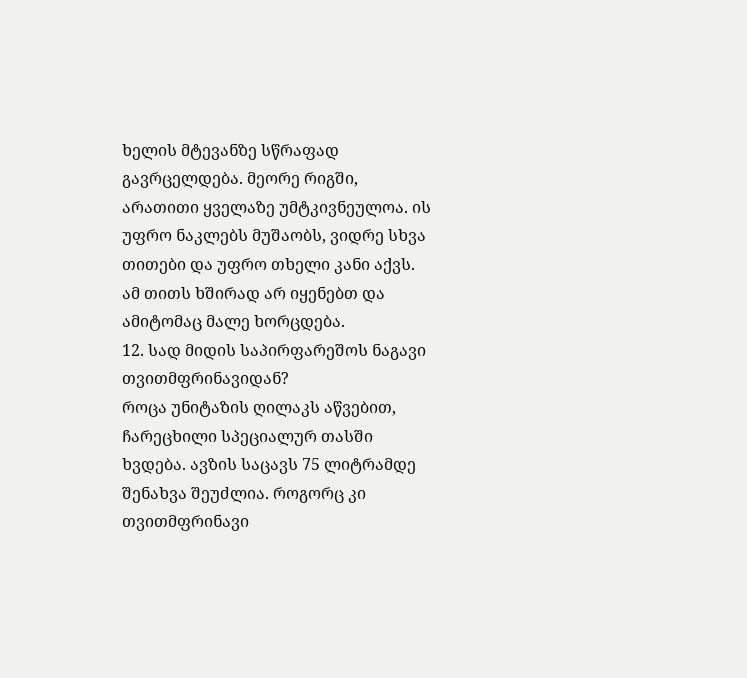ხელის მტევანზე სწრაფად გავრცელდება. მეორე რიგში, არათითი ყველაზე უმტკივნეულოა. ის უფრო ნაკლებს მუშაობს, ვიდრე სხვა თითები და უფრო თხელი კანი აქვს. ამ თითს ხშირად არ იყენებთ და ამიტომაც მალე ხორცდება.
12. სად მიდის საპირფარეშოს ნაგავი თვითმფრინავიდან?
როცა უნიტაზის ღილაკს აწვებით, ჩარეცხილი სპეციალურ თასში ხვდება. ავზის საცავს 75 ლიტრამდე შენახვა შეუძლია. როგორც კი თვითმფრინავი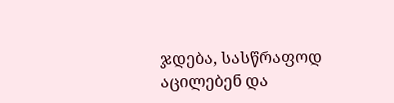ჯდება, სასწრაფოდ აცილებენ და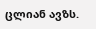ცლიან ავზს.